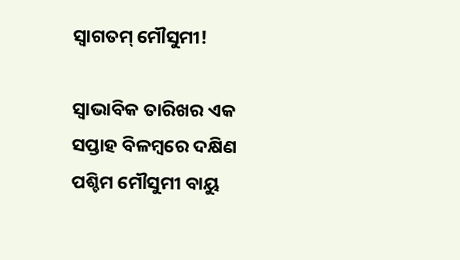ସ୍ୱାଗତମ୍‌‌ ମୌସୁମୀ!

ସ୍ୱାଭାବିକ ତାରିଖର ଏକ ସପ୍ତାହ ବିଳମ୍ବରେ ଦକ୍ଷିଣ ପଶ୍ଚିମ ମୌସୁମୀ ବାୟୁ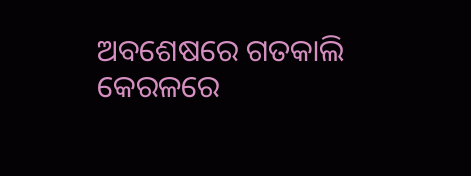ଅବଶେଷରେ ଗତକାଲି କେରଳରେ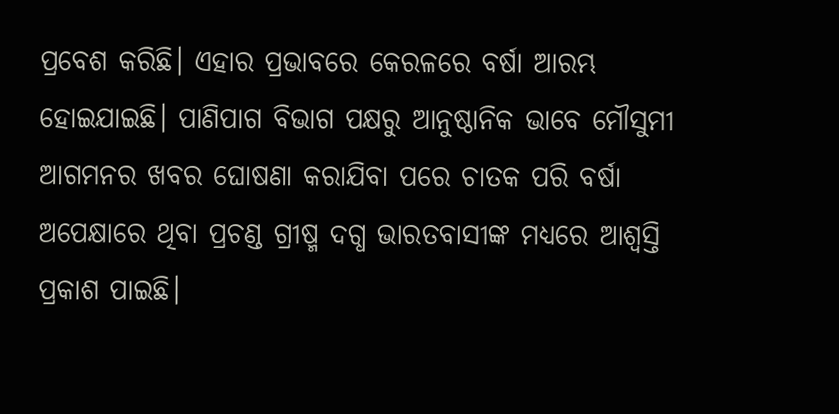ପ୍ରବେଶ କରିଛି। ଏହାର ପ୍ରଭାବରେ କେରଳରେ ବର୍ଷା ଆରମ୍ଭ ହୋଇଯାଇଛି। ପାଣିପାଗ ବିଭାଗ ପକ୍ଷରୁ ଆନୁଷ୍ଠାନିକ ଭାବେ ମୌସୁମୀ ଆଗମନର ଖବର ଘୋଷଣା କରାଯିବା ପରେ ଚାତକ ପରି ବର୍ଷା ଅପେକ୍ଷାରେ ଥିବା ପ୍ରଚଣ୍ଡ ଗ୍ରୀଷ୍ମ ଦଗ୍ଧ ଭାରତବାସୀଙ୍କ ମଧ୍ୟରେ ଆଶ୍ୱସ୍ତି ପ୍ରକାଶ ପାଇଛି।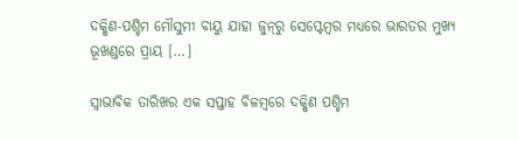ଦକ୍ଷିଣ-ପଶ୍ଚିମ ମୌସୁମୀ ବାୟୁ ଯାହା ଜୁନ୍‌‌ରୁ ସେପ୍ଟେମ୍ବର ମଧ୍ୟରେ ଭାରତର ମୁଖ୍ୟ ଭୂଖଣ୍ଡରେ ପ୍ରାୟ […]

ସ୍ୱାଭାବିକ ତାରିଖର ଏକ ସପ୍ତାହ ବିଳମ୍ବରେ ଦକ୍ଷିଣ ପଶ୍ଚିମ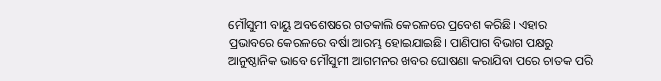ମୌସୁମୀ ବାୟୁ ଅବଶେଷରେ ଗତକାଲି କେରଳରେ ପ୍ରବେଶ କରିଛି। ଏହାର ପ୍ରଭାବରେ କେରଳରେ ବର୍ଷା ଆରମ୍ଭ ହୋଇଯାଇଛି। ପାଣିପାଗ ବିଭାଗ ପକ୍ଷରୁ ଆନୁଷ୍ଠାନିକ ଭାବେ ମୌସୁମୀ ଆଗମନର ଖବର ଘୋଷଣା କରାଯିବା ପରେ ଚାତକ ପରି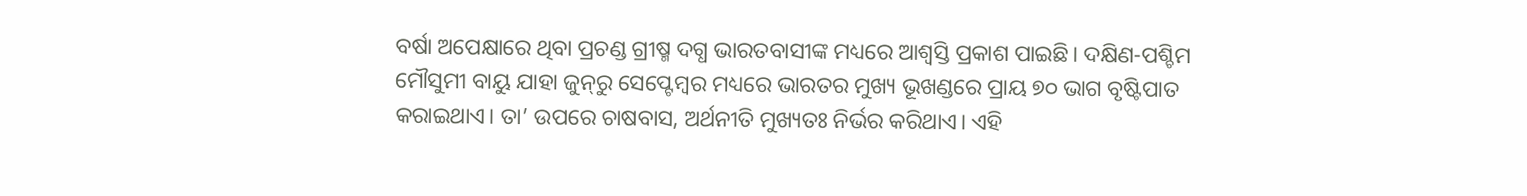ବର୍ଷା ଅପେକ୍ଷାରେ ଥିବା ପ୍ରଚଣ୍ଡ ଗ୍ରୀଷ୍ମ ଦଗ୍ଧ ଭାରତବାସୀଙ୍କ ମଧ୍ୟରେ ଆଶ୍ୱସ୍ତି ପ୍ରକାଶ ପାଇଛି। ଦକ୍ଷିଣ-ପଶ୍ଚିମ ମୌସୁମୀ ବାୟୁ ଯାହା ଜୁନ୍‌‌ରୁ ସେପ୍ଟେମ୍ବର ମଧ୍ୟରେ ଭାରତର ମୁଖ୍ୟ ଭୂଖଣ୍ଡରେ ପ୍ରାୟ ୭୦ ଭାଗ ବୃଷ୍ଟିପାତ କରାଇଥାଏ। ତା’ ଉପରେ ଚାଷବାସ, ଅର୍ଥନୀତି ମୁଖ୍ୟତଃ ନିର୍ଭର କରିଥାଏ। ଏହି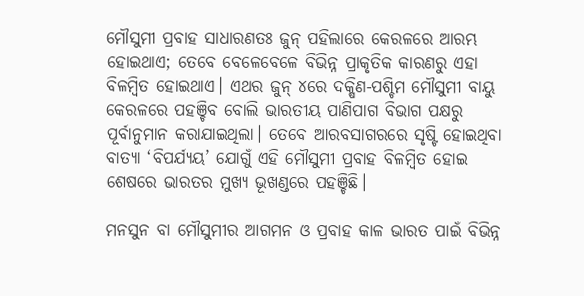ମୌସୁମୀ ପ୍ରବାହ ସାଧାରଣତଃ ଜୁନ୍‌‌ ପହିଲାରେ କେରଳରେ ଆରମ୍ଭ ହୋଇଥାଏ; ତେବେ ବେଳେବେଳେ ବିଭିନ୍ନ ପ୍ରାକୃତିକ କାରଣରୁ ଏହା ବିଳମ୍ବିତ ହୋଇଥାଏ। ଏଥର ଜୁନ୍‌‌ ୪ରେ ଦକ୍ଷିଣ-ପଶ୍ଚିମ ମୌସୁମୀ ବାୟୁ କେରଳରେ ପହଞ୍ଚିବ ବୋଲି ଭାରତୀୟ ପାଣିପାଗ ବିଭାଗ ପକ୍ଷରୁ ପୂର୍ବାନୁମାନ କରାଯାଇଥିଲା। ତେବେ ଆରବସାଗରରେ ସୃଷ୍ଟି ହୋଇଥିବା ବାତ୍ୟା ‘ବିପର୍ଯ୍ୟୟ’ ଯୋଗୁଁ ଏହି ମୌସୁମୀ ପ୍ରବାହ ବିଳମ୍ବିତ ହୋଇ ଶେଷରେ ଭାରତର ମୁଖ୍ୟ ଭୂଖଣ୍ଡରେ ପହଞ୍ଚିଛି।

ମନସୁନ ବା ମୌସୁମୀର ଆଗମନ ଓ ପ୍ରବାହ କାଳ ଭାରତ ପାଇଁ ବିଭିନ୍ନ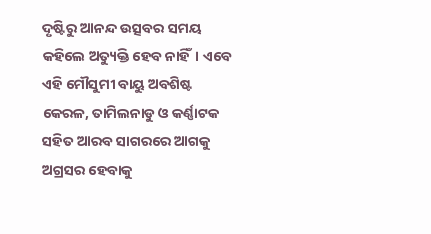ଦୃଷ୍ଟିରୁ ଆନନ୍ଦ ଉତ୍ସବର ସମୟ କହିଲେ ଅତ୍ୟୁକ୍ତି ହେବ ନାହିଁ। ଏବେ ଏହି ମୌସୁମୀ ବାୟୁ ଅବଶିଷ୍ଟ କେରଳ, ତାମିଲନାଡୁ ଓ କର୍ଣ୍ଣାଟକ ସହିତ ଆରବ ସାଗରରେ ଆଗକୁ ଅଗ୍ରସର ହେବାକୁ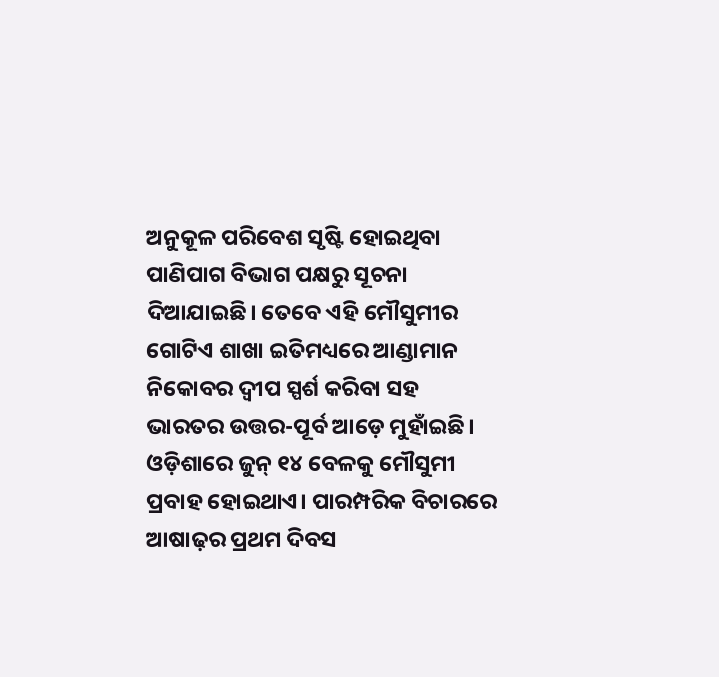ଅନୁକୂଳ ପରିବେଶ ସୃଷ୍ଟି ହୋଇଥିବା ପାଣିପାଗ ବିଭାଗ ପକ୍ଷରୁ ସୂଚନା ଦିଆଯାଇଛି। ତେବେ ଏହି ମୌସୁମୀର ଗୋଟିଏ ଶାଖା ଇତିମଧ୍ୟରେ ଆଣ୍ଡାମାନ ନିକୋବର ଦ୍ୱୀପ ସ୍ପର୍ଶ କରିବା ସହ ଭାରତର ଉତ୍ତର-ପୂର୍ବ ଆଡ଼େ ମୁହାଁଇଛି। ଓଡ଼ିଶାରେ ଜୁନ୍‌‌ ୧୪ ବେଳକୁ ମୌସୁମୀ ପ୍ରବାହ ହୋଇଥାଏ। ପାରମ୍ପରିକ ବିଚାରରେ ଆଷାଢ଼ର ପ୍ରଥମ ଦିବସ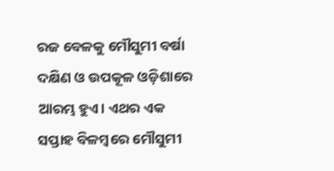ରଜ ବେଳକୁ ମୌସୁମୀ ବର୍ଷା ଦକ୍ଷିଣ ଓ ଉପକୂଳ ଓଡ଼ିଶାରେ ଆରମ୍ଭ ହୁଏ। ଏଥର ଏକ ସପ୍ତାହ ବିଳମ୍ବରେ ମୌସୁମୀ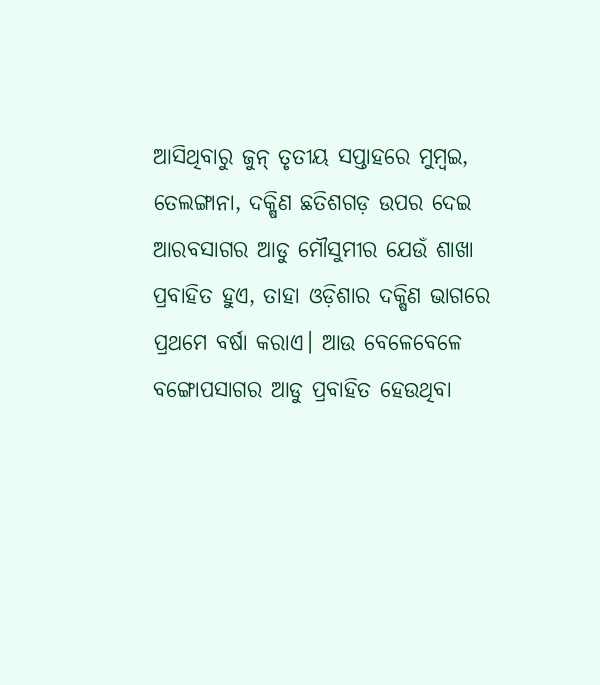ଆସିଥିବାରୁ ଜୁନ୍‌‌ ତୃତୀୟ ସପ୍ତାହରେ ମୁମ୍ବଇ, ତେଲଙ୍ଗାନା, ଦକ୍ଷିଣ ଛତିଶଗଡ଼ ଉପର ଦେଇ ଆରବସାଗର ଆଡୁ ମୌସୁମୀର ଯେଉଁ ଶାଖା ପ୍ରବାହିତ ହୁଏ, ତାହା ଓଡ଼ିଶାର ଦକ୍ଷିଣ ଭାଗରେ ପ୍ରଥମେ ବର୍ଷା କରାଏ। ଆଉ ବେଳେବେଳେ ବଙ୍ଗୋପସାଗର ଆଡୁ ପ୍ରବାହିତ ହେଉଥିବା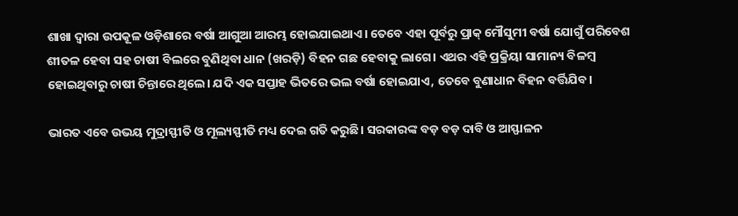ଶାଖା ଦ୍ୱାରା ଉପକୂଳ ଓଡ଼ିଶାରେ ବର୍ଷା ଆଗୁଆ ଆରମ୍ଭ ହୋଇଯାଇଥାଏ। ତେବେ ଏହା ପୂର୍ବରୁ ପ୍ରାକ୍‌‌ ମୌସୁମୀ ବର୍ଷା ଯୋଗୁଁ ପରିବେଶ ଶୀତଳ ହେବା ସହ ଚାଷୀ ବିଲରେ ବୁଣିଥିବା ଧାନ (ଖରଡ଼ି) ବିହନ ଗଛ ହେବାକୁ ଲାଗେ। ଏଥର ଏହି ପ୍ରକ୍ରିୟା ସାମାନ୍ୟ ବିଳମ୍ବ ହୋଇଥିବାରୁ ଚାଷୀ ଚିନ୍ତାରେ ଥିଲେ। ଯଦି ଏକ ସପ୍ତାହ ଭିତରେ ଭଲ ବର୍ଷା ହୋଇଯାଏ, ତେବେ ବୁଣାଧାନ ବିହନ ବର୍ତ୍ତିଯିବ।

ଭାରତ ଏବେ ଉଭୟ ମୁଦ୍ରାସ୍ଫୀତି ଓ ମୂଲ୍ୟସ୍ଫୀତି ମଧ୍ୟ ଦେଇ ଗତି କରୁଛି। ସରକାରଙ୍କ ବଡ଼ ବଡ଼ ଦାବି ଓ ଆସ୍ଫାଳନ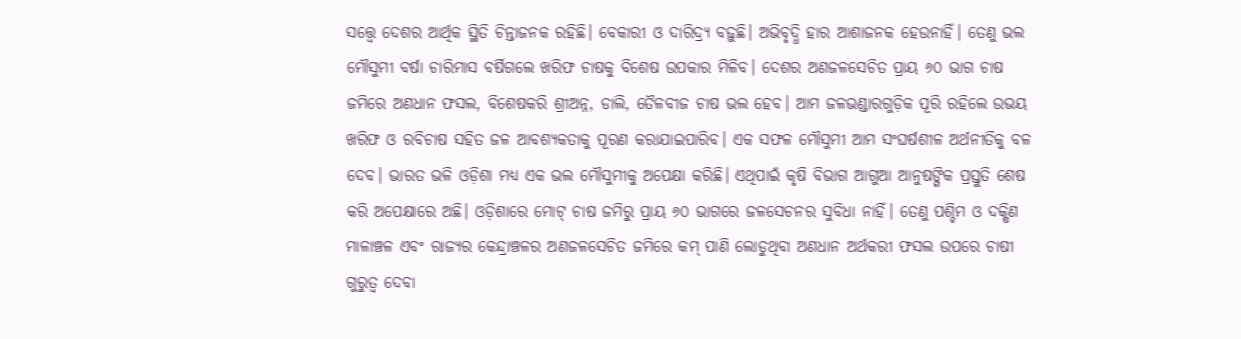ସତ୍ତ୍ବେ ଦେଶର ଆର୍ଥିକ ସ୍ଥିତି ଚିନ୍ତାଜନକ ରହିଛି। ବେକାରୀ ଓ ଦାରିଦ୍ର୍ୟ ବଢ଼ୁଛି। ଅଭିବୃଦ୍ଧି ହାର ଆଶାଜନକ ହେଉନାହିଁ। ତେଣୁ ଭଲ ମୌସୁମୀ ବର୍ଷା ଚାରିମାସ ବର୍ଷିଗଲେ ଖରିଫ ଚାଷକୁ ବିଶେଷ ଉପକାର ମିଳିବ। ଦେଶର ଅଣଜଳସେଚିତ ପ୍ରାୟ ୬୦ ଭାଗ ଚାଷ ଜମିରେ ଅଣଧାନ ଫସଲ, ବିଶେଷକରି ଶ୍ରୀଅନ୍ନ, ଡାଲି, ତୈଳବୀଜ ଚାଷ ଭଲ ହେବ। ଆମ ଜଳଭଣ୍ଡାରଗୁଡ଼ିକ ପୂରି ରହିଲେ ଉଭୟ ଖରିଫ ଓ ରବିଚାଷ ସହିତ ଜଳ ଆବଶ୍ୟକତାକୁ ପୂରଣ କରାଯାଇପାରିବ। ଏକ ସଫଳ ମୌସୁମୀ ଆମ ସଂଘର୍ଷଶୀଳ ଅର୍ଥନୀତିକୁ ବଳ ଦେବ। ଭାରତ ଭଳି ଓଡ଼ିଶା ମଧ୍ୟ ଏକ ଭଲ ମୌସୁମୀକୁ ଅପେକ୍ଷା କରିଛି। ଏଥିପାଇଁ କୃଷି ବିଭାଗ ଆଗୁଆ ଆନୁଷଙ୍ଗିକ ପ୍ରସ୍ତୁତି ଶେଷ କରି ଅପେକ୍ଷାରେ ଅଛି। ଓଡ଼ିଶାରେ ମୋଟ୍‌‌ ଚାଷ ଜମିରୁ ପ୍ରାୟ ୬୦ ଭାଗରେ ଜଳସେଚନର ସୁବିଧା ନାହିଁ। ତେଣୁ ପଶ୍ଚିମ ଓ ଦକ୍ଷିଣ ମାଳାଞ୍ଚଳ ଏବଂ ରାଜ୍ୟର କେନ୍ଦ୍ରାଞ୍ଚଳର ଅଣଜଳସେଚିତ ଜମିରେ କମ୍‌‌ ପାଣି ଲୋଡୁଥିବା ଅଣଧାନ ଅର୍ଥକରୀ ଫସଲ ଉପରେ ଚାଷୀ ଗୁରୁତ୍ୱ ଦେବା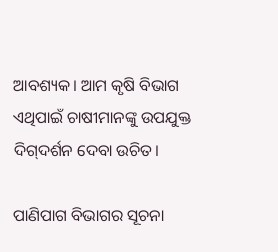ଆବଶ୍ୟକ। ଆମ କୃଷି ବିଭାଗ ଏଥିପାଇଁ ଚାଷୀମାନଙ୍କୁ ଉପଯୁକ୍ତ ଦିଗ୍‌‌ଦର୍ଶନ ଦେବା ଉଚିତ।

ପାଣିପାଗ ବିଭାଗର ସୂଚନା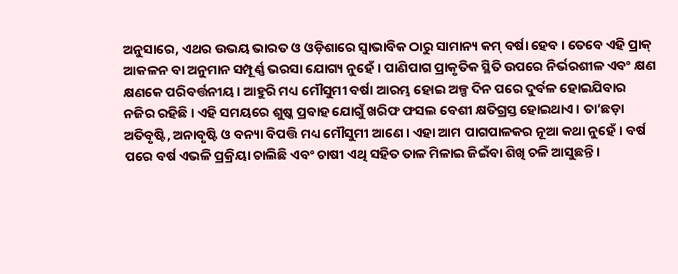ଅନୁସାରେ, ଏଥର ଉଭୟ ଭାରତ ଓ ଓଡ଼ିଶାରେ ସ୍ୱାଭାବିକ ଠାରୁ ସାମାନ୍ୟ କମ୍‌‌ ବର୍ଷା ହେବ। ତେବେ ଏହି ପ୍ରାକ୍‌‌ ଆକଳନ ବା ଅନୁମାନ ସମ୍ପୂର୍ଣ୍ଣ ଭରସା ଯୋଗ୍ୟ ନୁହେଁ। ପାଣିପାଗ ପ୍ରାକୃତିକ ସ୍ଥିତି ଉପରେ ନିର୍ଭରଶୀଳ ଏବଂ କ୍ଷଣ କ୍ଷଣକେ ପରିବର୍ତ୍ତନୀୟ। ଆହୁରି ମଧ୍ୟ ମୌସୁମୀ ବର୍ଷା ଆରମ୍ଭ ହୋଇ ଅଳ୍ପ ଦିନ ପରେ ଦୁର୍ବଳ ହୋଇଯିବାର ନଜିର ରହିଛି। ଏହି ସମୟରେ ଶୁଷ୍କ ପ୍ରବାହ ଯୋଗୁଁ ଖରିଫ ଫସଲ ବେଶୀ କ୍ଷତିଗ୍ରସ୍ତ ହୋଇଥାଏ। ତା’ଛଡ଼ା ଅତିବୃଷ୍ଟି, ଅନାବୃଷ୍ଟି ଓ ବନ୍ୟା ବିପତ୍ତି ମଧ୍ୟ ମୌସୁମୀ ଆଣେ। ଏହା ଆମ ପାଗପାଳକର ନୂଆ କଥା ନୁହେଁ। ବର୍ଷ ପରେ ବର୍ଷ ଏଭଳି ପ୍ରକ୍ରିୟା ଚାଲିଛି ଏବଂ ଚାଷୀ ଏଥି ସହିତ ତାଳ ମିଳାଇ ଜିଇଁବା ଶିଖି ଚଳି ଆସୁଛନ୍ତି।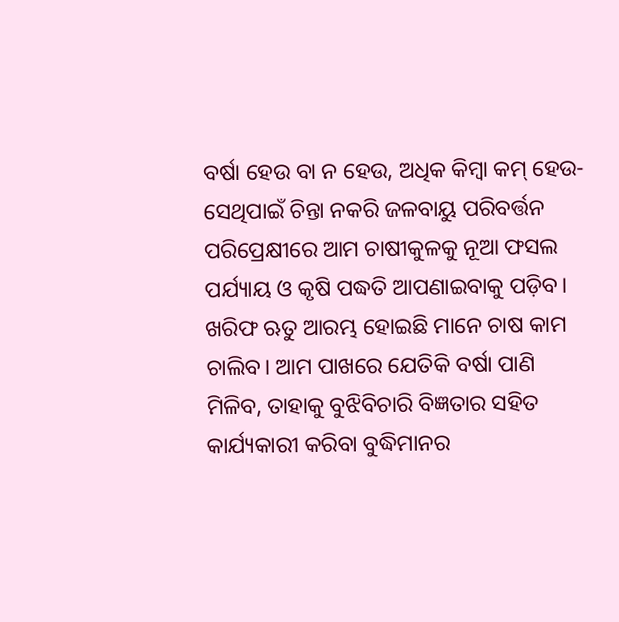ବର୍ଷା ହେଉ ବା ନ ହେଉ, ଅଧିକ କିମ୍ବା କମ୍‌‌ ହେଉ- ସେଥିପାଇଁ ଚିନ୍ତା ନକରି ଜଳବାୟୁ ପରିବର୍ତ୍ତନ ପରିପ୍ରେକ୍ଷୀରେ ଆମ ଚାଷୀକୁଳକୁ ନୂଆ ଫସଲ ପର୍ଯ୍ୟାୟ ଓ କୃଷି ପଦ୍ଧତି ଆପଣାଇବାକୁ ପଡ଼ିବ। ଖରିଫ ଋତୁ ଆରମ୍ଭ ହୋଇଛି ମାନେ ଚାଷ କାମ ଚାଲିବ। ଆମ ପାଖରେ ଯେତିକି ବର୍ଷା ପାଣି ମିଳିବ, ତାହାକୁ ବୁଝିବିଚାରି ବିଜ୍ଞତାର ସହିତ କାର୍ଯ୍ୟକାରୀ କରିବା ବୁଦ୍ଧିମାନର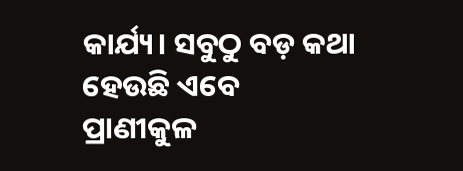କାର୍ଯ୍ୟ। ସବୁଠୁ ବଡ଼ କଥା ହେଉଛି ଏବେ ପ୍ରାଣୀକୁଳ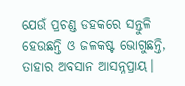ଯେଉଁ ପ୍ରଚଣ୍ଡ ଡହକରେ ସନ୍ତୁଳି ହେଉଛନ୍ତି ଓ ଜଳକଷ୍ଟ ଭୋଗୁଛନ୍ତି, ତାହାର ଅବସାନ ଆସନ୍ନପ୍ରାୟ।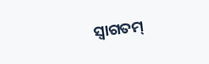ସ୍ୱାଗତମ୍‌‌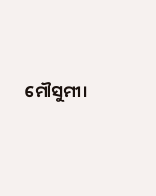ମୌସୁମୀ।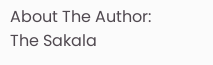About The Author: The Sakala